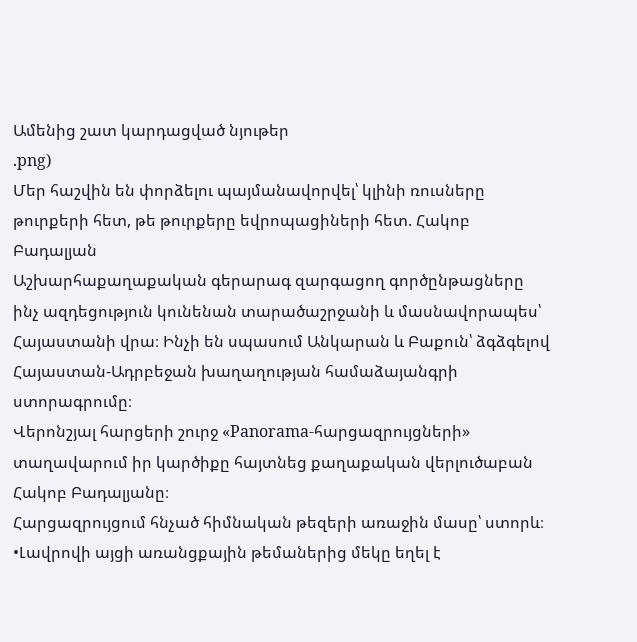Ամենից շատ կարդացված նյութեր
.png)
Մեր հաշվին են փորձելու պայմանավորվել՝ կլինի ռուսները թուրքերի հետ, թե թուրքերը եվրոպացիների հետ. Հակոբ Բադալյան
Աշխարհաքաղաքական գերարագ զարգացող գործընթացները ինչ ազդեցություն կունենան տարածաշրջանի և մասնավորապես՝ Հայաստանի վրա։ Ինչի են սպասում Անկարան և Բաքուն՝ ձգձգելով Հայաստան-Ադրբեջան խաղաղության համաձայանգրի ստորագրումը։
Վերոնշյալ հարցերի շուրջ «Panorama-հարցազրույցների» տաղավարում իր կարծիքը հայտնեց քաղաքական վերլուծաբան Հակոբ Բադալյանը։
Հարցազրույցում հնչած հիմնական թեզերի առաջին մասը՝ ստորև։
•Լավրովի այցի առանցքային թեմաներից մեկը եղել է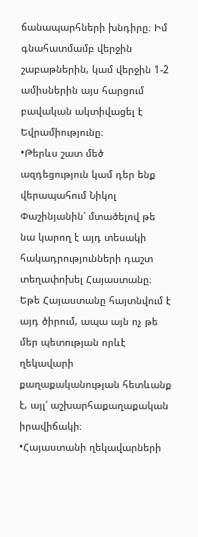ճանապարհների խնդիրը։ Իմ գնահատմամբ վերջին շաբաթներին, կամ վերջին 1-2 ամիսներին այս հարցում բավական ակտիվացել է Եվրամիությունը։
•Թերևս շատ մեծ ազդեցություն կամ դեր ենք վերապահում Նիկոլ Փաշինյանին՝ մտածելով թե նա կարող է այդ տեսակի հակադրությունների դաշտ տեղափոխել Հայաստանը։ Եթե Հայաստանը հայտնվում է այդ ծիրում, ապա այն ոչ թե մեր պետության որևէ ղեկավարի քաղաքականության հետևանք է, այլ՝ աշխարհաքաղաքական իրավիճակի։
•Հայաստանի ղեկավարների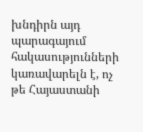խնդիրն այդ պարագայում հակասությունների կառավարելն է, ոչ թե Հայաստանի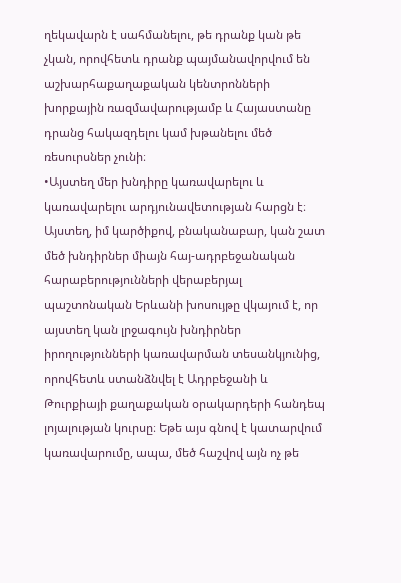ղեկավարն է սահմանելու, թե դրանք կան թե չկան, որովհետև դրանք պայմանավորվում են աշխարհաքաղաքական կենտրոնների խորքային ռազմավարությամբ և Հայաստանը դրանց հակազդելու կամ խթանելու մեծ ռեսուրսներ չունի։
•Այստեղ մեր խնդիրը կառավարելու և կառավարելու արդյունավետության հարցն է։ Այստեղ, իմ կարծիքով, բնականաբար, կան շատ մեծ խնդիրներ միայն հայ-ադրբեջանական հարաբերությունների վերաբերյալ պաշտոնական Երևանի խոսույթը վկայում է, որ այստեղ կան լրջագույն խնդիրներ իրողությունների կառավարման տեսանկյունից, որովհետև ստանձնվել է Ադրբեջանի և Թուրքիայի քաղաքական օրակարդերի հանդեպ լոյալության կուրսը։ Եթե այս գնով է կատարվում կառավարումը, ապա, մեծ հաշվով այն ոչ թե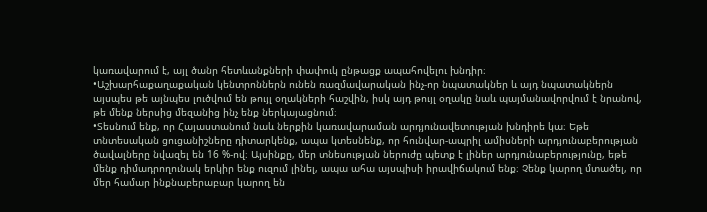կառավարում է, այլ ծանր հետևանքների փափուկ ընթացք ապահովելու խնդիր։
•Աշխարհաքաղաքական կենտրոններն ունեն ռազմավարական ինչ-որ նպատակներ և այդ նպատակներն այսպես թե այնպես լուծվում են թույլ օղակների հաշվին, իսկ այդ թույլ օղակը նաև պայմանավորվում է նրանով, թե մենք ներսից մեզանից ինչ ենք ներկայացնում։
•Տեսնում ենք, որ Հայաստանում նաև ներքին կառավարաման արդյունավետության խնդիրե կա։ Եթե տնտեսական ցուցանիշները դիտարկենք, ապա կտեսնենք, որ հունվար-ապրիլ ամիսների արդյունաբերության ծավալները նվազել են 16 %-ով։ Այսինքը, մեր տնեսության ներուժը պետք է լիներ արդյունաբերությունը, եթե մենք դիմադրողունակ երկիր ենք ուզում լինել, ապա ահա այսպիսի իրավիճակում ենք։ Չենք կարող մտածել, որ մեր համար ինքնաբերաբար կարող են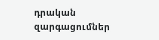դրական զարգացումներ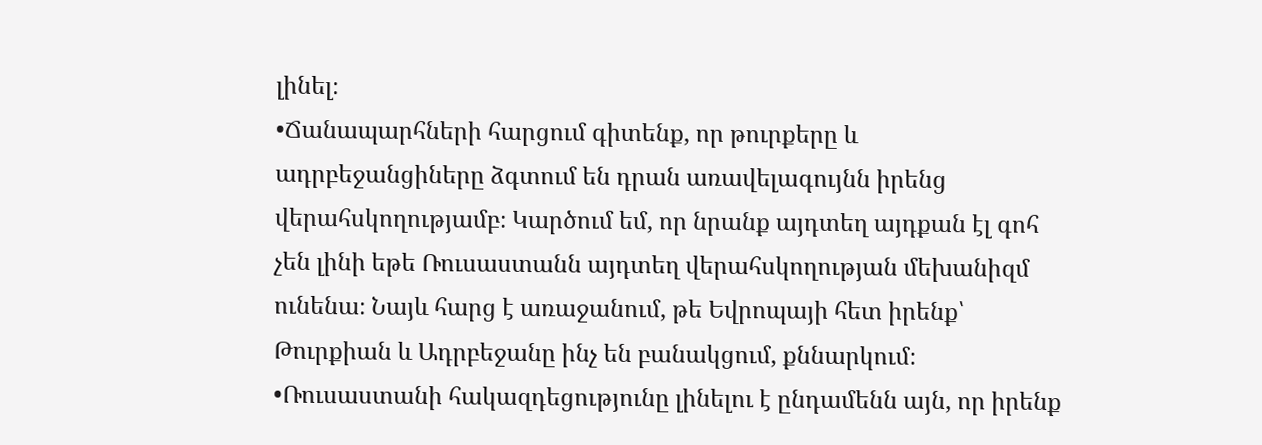լինել։
•Ճանապարհների հարցում գիտենք, որ թուրքերը և ադրբեջանցիները ձգտում են դրան առավելագույնն իրենց վերահսկողությամբ։ Կարծում եմ, որ նրանք այդտեղ այդքան էլ գոհ չեն լինի եթե Ռուսաստանն այդտեղ վերահսկողության մեխանիզմ ունենա։ Նայև հարց է առաջանում, թե Եվրոպայի հետ իրենք՝ Թուրքիան և Ադրբեջանը ինչ են բանակցում, քննարկում։
•Ռուսաստանի հակազդեցությունը լինելու է ընդամենն այն, որ իրենք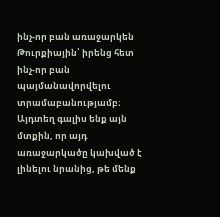ինչ-որ բան առաջարկեն Թուրքիային՝ իրենց հետ ինչ-որ բան պայմանավորվելու տրամաբանությամբ։ Այդտեղ գալիս ենք այն մտքին, որ այդ առաջարկածը կախված է լինելու նրանից, թե մենք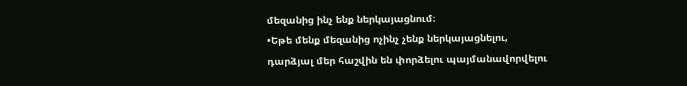մեզանից ինչ ենք ներկայացնում։
•Եթե մենք մեզանից ոչինչ չենք ներկայացնելու, դարձյալ մեր հաշվին են փորձելու պայմանավորվելու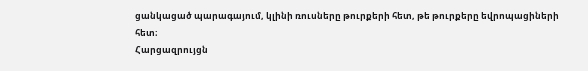ցանկացած պարագայում, կլինի ռուսները թուրքերի հետ, թե թուրքերը եվրոպացիների հետ։
Հարցազրույցն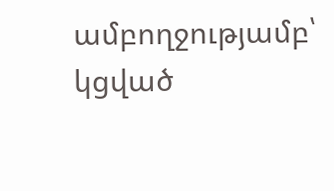ամբողջությամբ՝ կցված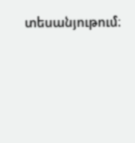տեսանյութում։